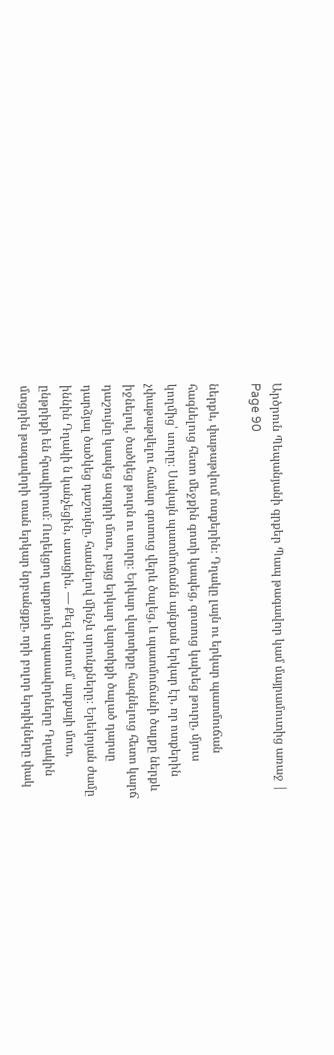Արծրուն Պեպանյանի գրքեր Պապ թագավոր կամ մայրամուտից առաջ | Page 90

ներքև, փաթաթվում ոտքերին։ Դղակը լայն ու երկար պատմուճան հագնելուց հետո մեջքին գոտի կապեց, գոտուց կախեց թուրը, մյուս կողմից՝ սուրը։ Սակայն պատմուճանն այնքան երկար էր, որ ոտքերին չփաթաթվելու համար գոտուց վերև ծալեց, և պատմուճանի ծալքը ներքև իջնելով, ծածկեց թուրն ու սուրը։ Երկար վարտիքը հագնելուց հետո կարճ դաշույնը կապեց ազդրի մոտ, բայց երկար վարտիքի ծալած դարսը դարձյալ ծածկեց դաշույնը, հասնելով մինչև սրունքները։ Երեկոյան ժամը իննին Դղակի ն կանչեցին, ասացին. — Քեզ ներսում՝ արքայի մոտ, ընթրիքի են հրավիրում։ Ուղեկցող արքունի սպասավորները Դղակին մտցրին թագավորի տան երկար նրբանցքը, որի բոլոր երդիկները փակ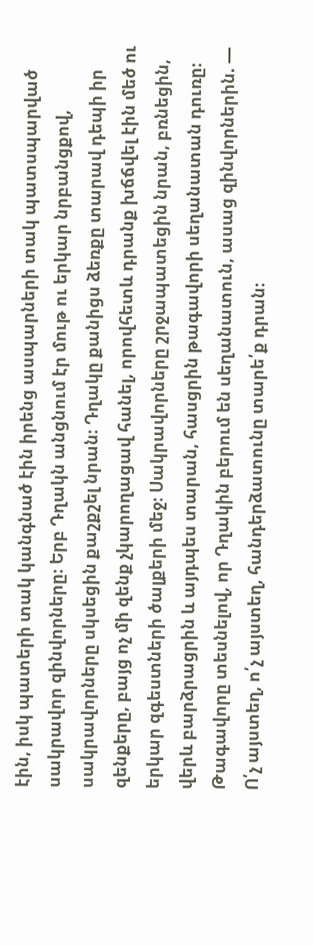էին, իսկ պատերի տակ կանգնած էին իրենց ասպարների տակ պատսպարված սակրավոր զինվորները։ Երբ Դղակն անցնում էր մութ ու երկար նրբանցքով, սակրավորները սկսեցին քաշքշել նրան։ Դղակը քանիցս ձեռքը տարավ դեպի իր զենքերը, բայց ոչ մի զենք չկարողացավ հանել, որովհետև դրանք խճճվել էին մեծ ու երկար զգեստների ծալքերի մեջ։ Սակրավորները շրջապատեցին նրան, բռնեցին, վերև բարձրացրին և այդպես տարան, հասցրին թագավորի սեղանատան դուռը։ Թագավորը տեսնելով, որ Դղակին բերում են սեղանատուն, ասաց զինվորներին. — Ո՛չ այստեղ, ո՛չ այստեղ, հանդերձատունը տարե՛ք դրան։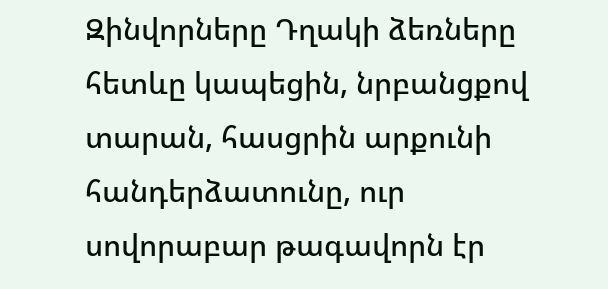Զինվորները Դղակի ձեռները հետևը կապեցին, նրբանցքով տարան, հասցրին արքունի հանդերձատունը, ուր սովորաբար թագավորն էր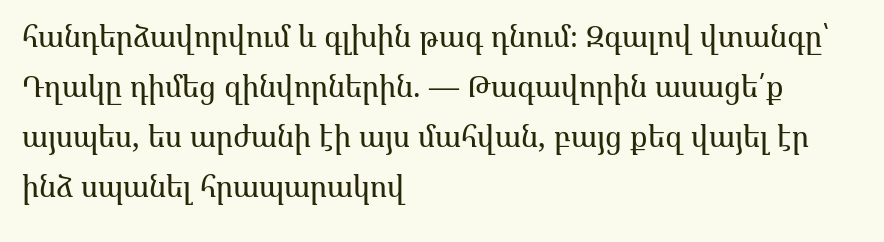հանդերձավորվում և գլխին թագ դնում։ Զգալով վտանգը՝ Դղակը դիմեց զինվորներին. — Թագավորին ասացե՛ք այսպես, ես արժանի էի այս մահվան, բայց քեզ վայել էր ինձ սպանել հրապարակով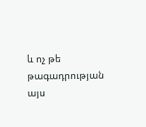և ոչ թե թագադրության այս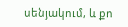սենյակում, և քո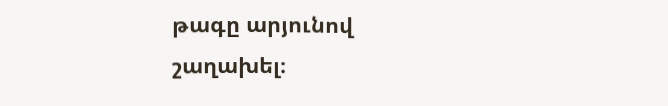թագը արյունով շաղախել։